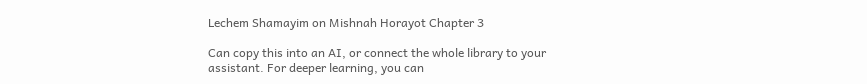Lechem Shamayim on Mishnah Horayot Chapter 3

Can copy this into an AI, or connect the whole library to your assistant. For deeper learning, you can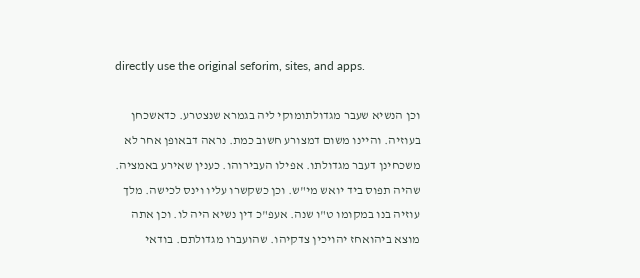directly use the original seforim, sites, and apps.

וכן הנשיא שעבר מגדולתומוקי ליה בגמרא שנצטרע. כדאשכחן בעוזיה. והיינו משום דמצורע חשוב כמת. נראה דבאופן אחר לא משכחינן דעבר מגדולתו. אפילו העבירוהו. כענין שאירע באמציה. שהיה תפוס ביד יואש מי"ש. וכן כשקשרו עליו וינס לכישה. מלך עוזיה בנו במקומו ט"ו שנה. אעפ"כ דין נשיא היה לו. וכן אתה מוצא ביהואחז יהויכין צדקיהו. שהועברו מגדולתם. בודאי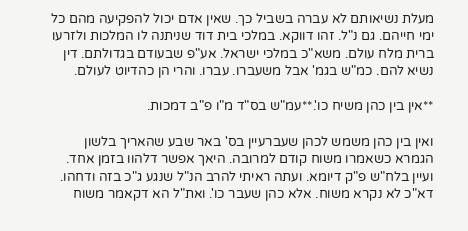מעלת נשיאותם לא עברה בשביל כך. שאין אדם יכול להפקיעה מהם כל ימי חייהם. גם נ"ל. זהו דווקא. במלכי בית דוד שניתנה לו המלכות ולזרעו ברית מלח עולם. משא"כ במלכי ישראל. אע"פ שבעודם בגדולתם. דין נשיא להם. כמ"ש בגמ' אבל משעברו. עברו. והרי הן כהדיוט לעולם.

**אין בין כהן משיח כו'.**עמ"ש בס"ד מ"ו פ"ב דמכות.

ואין בין כהן משמש לכהן שעברעיין בס' באר שבע שהאריך בלשון הגמרא כשאמרו משוח קודם למרובה. היאך אפשר דלהוו בזמן אחד. ועיין בלח"ש פ"ק דיומא. ועתה ראיתי להרב הנ"ל שנגע ג"כ בזה ודחהו. דא"כ לא נקרא משוח. אלא כהן שעבר כו'. ואת"ל הא דקאמר משוח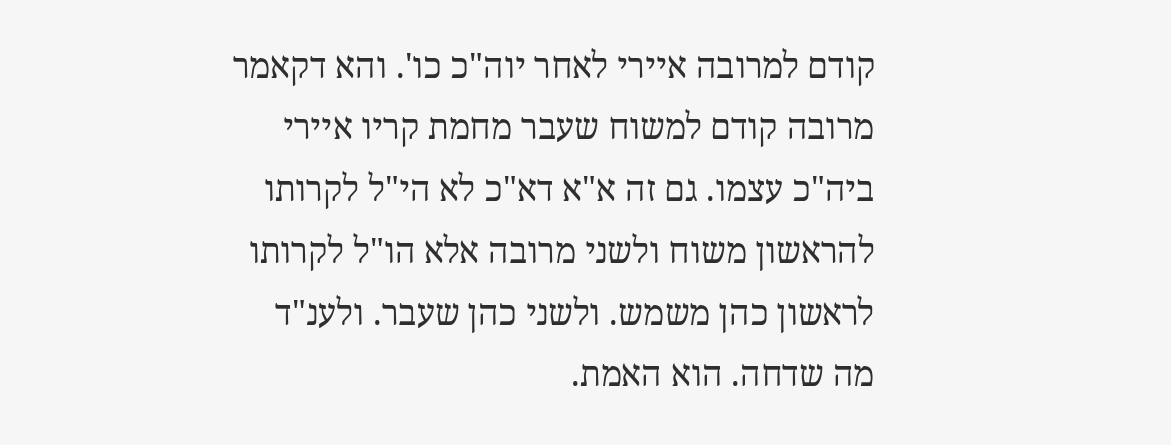קודם למרובה איירי לאחר יוה"כ כו'. והא דקאמר מרובה קודם למשוח שעבר מחמת קריו איירי ביה"כ עצמו. גם זה א"א דא"כ לא הי"ל לקרותו להראשון משוח ולשני מרובה אלא הו"ל לקרותו לראשון כהן משמש. ולשני כהן שעבר. ולענ"ד מה שדחה. הוא האמת.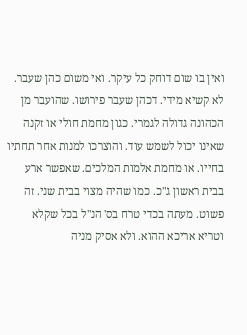ואין בו שום דוחק כל עיקר. ואי משום כהן שעבר. לא קשיא מידי. דכהן שעבר פירושו. שהועבר מן הכהונה גדולה לגמרי. כגון מחמת חולי או זקנה שאינו יכול לשמש עוד. והוצרכו למנות אחר תחתיו בחייו. או מחמת אלמות המלכים. שאפשר ארע בבית ראשון ג"כ. כמו שהיה מצוי בבית שני. זה פשוט. מעתה בכדי טרח בס' הנ"ל בכל שקלא וטריא אריכא ההוא. ולא אסיק מניה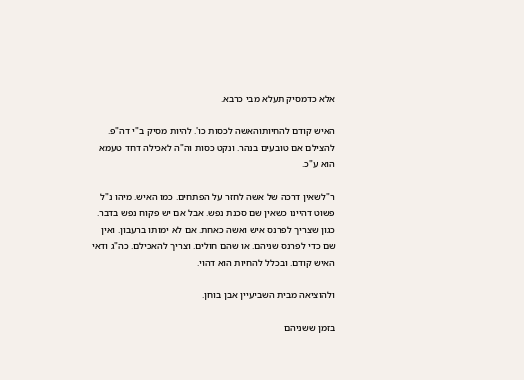אלא כדמסיק תעלא מבי כרבא.

האיש קודם להחיותוהאשה לכסות כו'. להיות מסיק ב"י דה"פ. להצילם אם טובעים בנהר. ונקט כסות וה"ה לאכילה דחד טעמא הוא ע"כ.

ר"לשאין דרכה של אשה לחזר על הפתחים. כמו האיש. מיהו נ"ל פשוט דהיינו כשאין שם סכנת נפש. אבל אם יש פקוח נפש בדבר. כגון שצריך לפרנס איש ואשה כאחת. אם לא ימותו ברעבון. ואין שם כדי לפרנס שניהם. או שהם חולים. וצריך להאכילם. כה"ג ודאי האיש קודם. ובכלל להחיות הוא דהוי.

ולהוציאה מבית השביעיין אבן בוחן.

בזמן ששניהם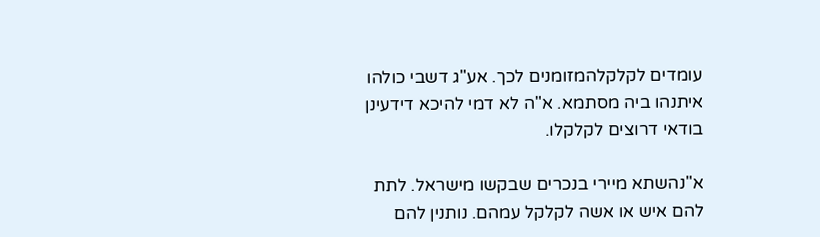עומדים לקלקלהמזומנים לכך. אע"ג דשבי כולהו איתנהו ביה מסתמא. א"ה לא דמי להיכא דידעינן בודאי דרוצים לקלקלו.

א"נהשתא מיירי בנכרים שבקשו מישראל. לתת להם איש או אשה לקלקל עמהם. נותנין להם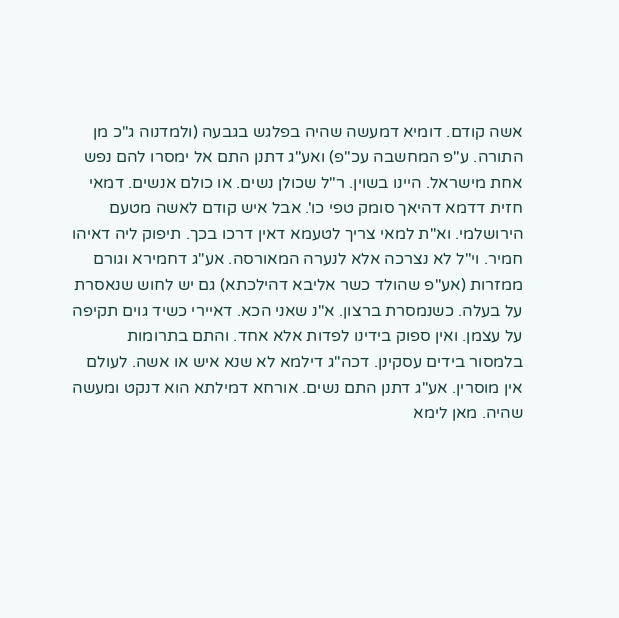אשה קודם. דומיא דמעשה שהיה בפלגש בגבעה (ולמדנוה ג"כ מן התורה. ע"פ המחשבה עכ"פ) ואע"ג דתנן התם אל ימסרו להם נפש אחת מישראל. היינו בשוין. ר"ל שכולן נשים. או כולם אנשים. דמאי חזית דדמא דהיאך סומק טפי כו'. אבל איש קודם לאשה מטעם הירושלמי. וא"ת למאי צריך לטעמא דאין דרכו בכך. תיפוק ליה דאיהו חמיר. וי"ל לא נצרכה אלא לנערה המאורסה. אע"ג דחמירא וגורם ממזרות (אע"פ שהולד כשר אליבא דהילכתא) גם יש לחוש שנאסרת על בעלה. כשנמסרת ברצון. א"נ שאני הכא. דאיירי כשיד גוים תקיפה על עצמן. ואין ספוק בידינו לפדות אלא אחד. והתם בתרומות בלמסור בידים עסקינן. דכה"ג דילמא לא שנא איש או אשה. לעולם אין מוסרין. אע"ג דתנן התם נשים. אורחא דמילתא הוא דנקט ומעשה שהיה. מאן לימא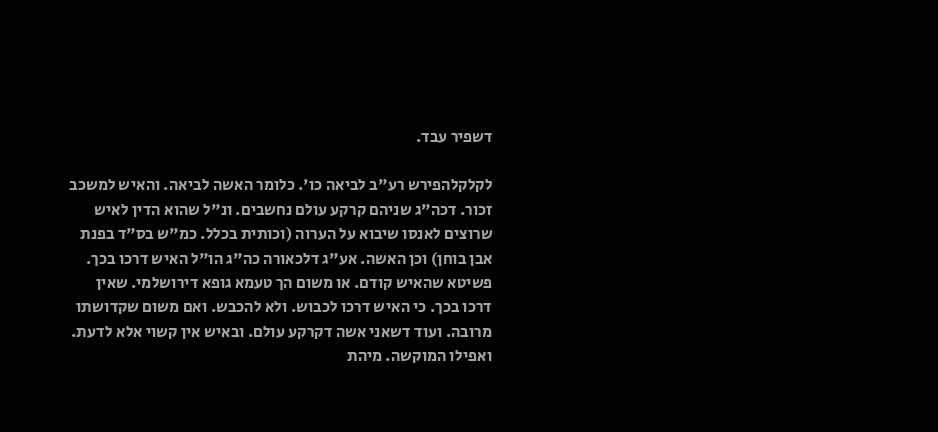דשפיר עבד.

לקלקלהפירש רע"ב לביאה כו'. כלומר האשה לביאה. והאיש למשכב זכור. דכה"ג שניהם קרקע עולם נחשבים. ונ"ל שהוא הדין לאיש שרוצים לאנסו שיבוא על הערוה (וכותית בכלל. כמ"ש בס"ד בפנת אבן בוחן) וכן האשה. אע"ג דלכאורה כה"ג הו"ל האיש דרכו בכך. פשיטא שהאיש קודם. או משום הך טעמא גופא דירושלמי. שאין דרכו בכך. כי האיש דרכו לכבוש. ולא להכבש. ואם משום שקדושתו מרובה. ועוד דשאני אשה דקרקע עולם. ובאיש אין קשוי אלא לדעת. ואפילו המוקשה. מיהת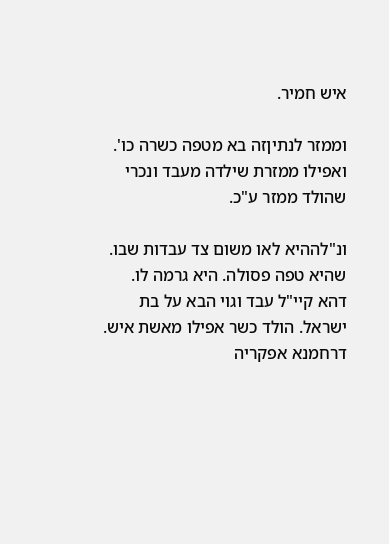איש חמיר.

וממזר לנתיןזה בא מטפה כשרה כו'. ואפילו ממזרת שילדה מעבד ונכרי שהולד ממזר ע"כ.

ונ"לההיא לאו משום צד עבדות שבו. שהיא טפה פסולה. היא גרמה לו. דהא קיי"ל עבד וגוי הבא על בת ישראל. הולד כשר אפילו מאשת איש. דרחמנא אפקריה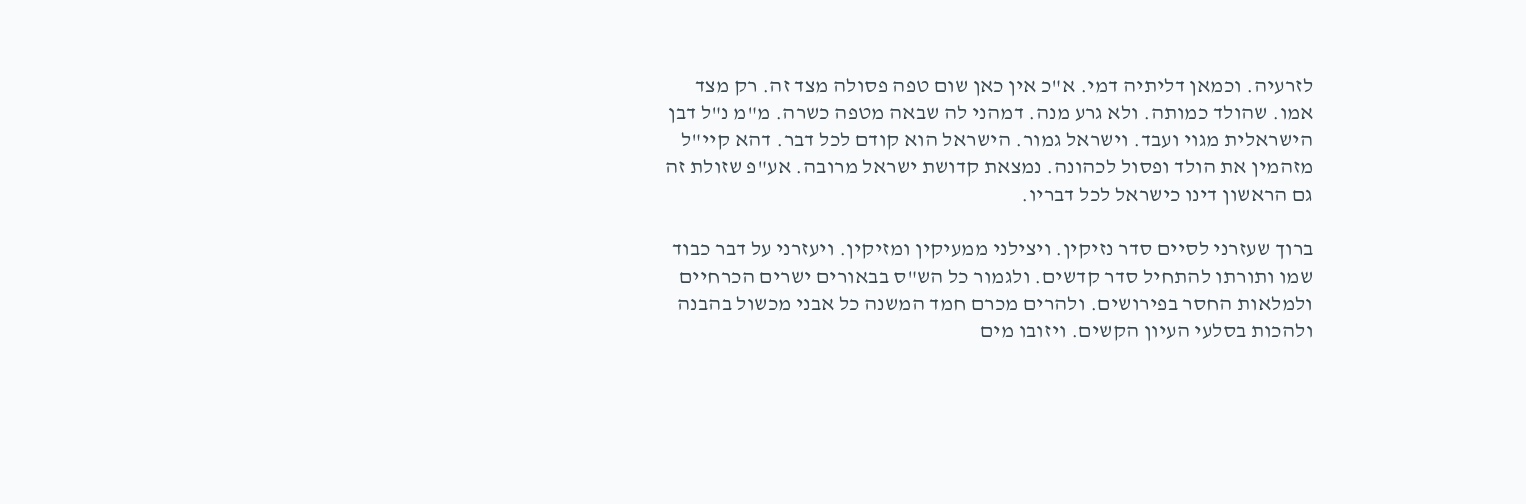לזרעיה. וכמאן דליתיה דמי. א"כ אין כאן שום טפה פסולה מצד זה. רק מצד אמו. שהולד כמותה. ולא גרע מנה. דמהני לה שבאה מטפה כשרה. מ"מ נ"ל דבן הישראלית מגוי ועבד. וישראל גמור. הישראל הוא קודם לכל דבר. דהא קיי"ל מזהמין את הולד ופסול לכהונה. נמצאת קדושת ישראל מרובה. אע"פ שזולת זה גם הראשון דינו כישראל לכל דבריו.

ברוך שעזרני לסיים סדר נזיקין. ויצילני ממעיקין ומזיקין. ויעזרני על דבר כבוד שמו ותורתו להתחיל סדר קדשים. ולגמור כל הש"ס בבאורים ישרים הכרחיים ולמלאות החסר בפירושים. ולהרים מכרם חמד המשנה כל אבני מכשול בהבנה ולהכות בסלעי העיון הקשים. ויזובו מים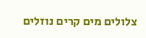צלולים מים קרים נוזלים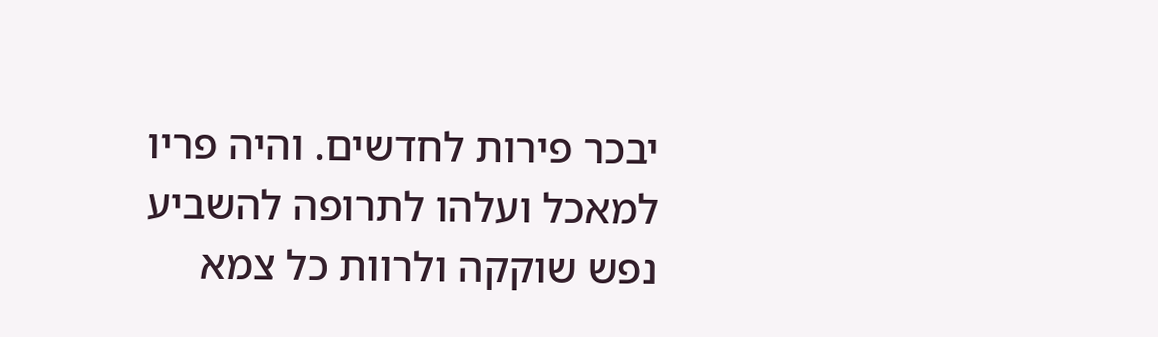יבכר פירות לחדשים. והיה פריו למאכל ועלהו לתרופה להשביע נפש שוקקה ולרוות כל צמא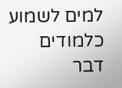למים לשמוע כלמודים דבר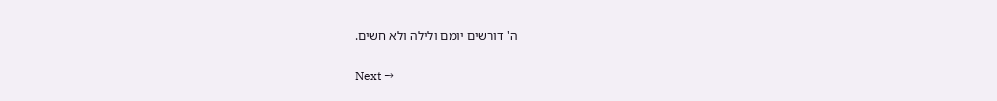ה' דורשים יומם ולילה ולא חשים.

Next →